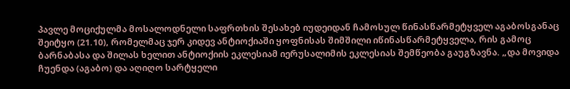პავლე მოციქულმა მოსალოდნელი საფრთხის შესახებ იუდეიდან ჩამოსულ წინასწარმეტყველ აგაბოსგანაც შეიტყო (21.10), რომელმაც ჯერ კიდევ ანტიოქიაში ყოფნისას შიმშილი იწინასწარმეტყველა, რის გამოც ბარნაბასა და შილას ხელით ანტიოქიის ეკლესიამ იერუსალიმის ეკლესიას შემწეობა გაუგზავნა. „და მოვიდა ჩუენდა (აგაბო) და აღიღო სარტყელი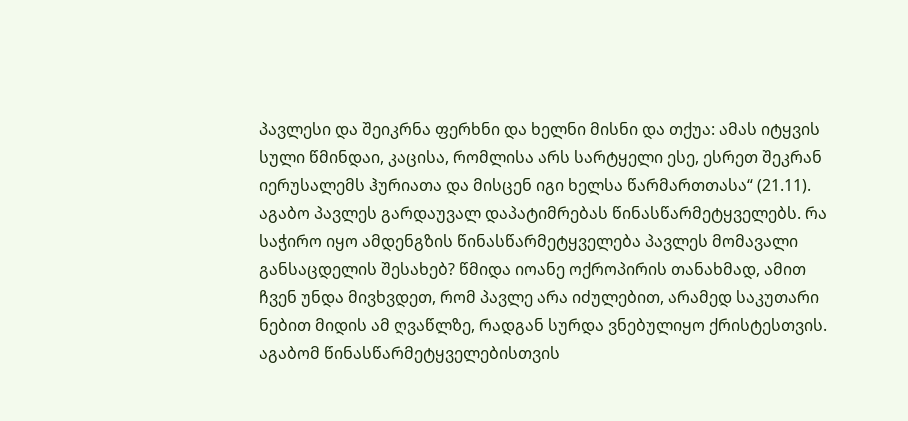პავლესი და შეიკრნა ფერხნი და ხელნი მისნი და თქუა: ამას იტყვის სული წმინდაი, კაცისა, რომლისა არს სარტყელი ესე, ესრეთ შეკრან იერუსალემს ჰურიათა და მისცენ იგი ხელსა წარმართთასა“ (21.11). აგაბო პავლეს გარდაუვალ დაპატიმრებას წინასწარმეტყველებს. რა საჭირო იყო ამდენგზის წინასწარმეტყველება პავლეს მომავალი განსაცდელის შესახებ? წმიდა იოანე ოქროპირის თანახმად, ამით ჩვენ უნდა მივხვდეთ, რომ პავლე არა იძულებით, არამედ საკუთარი ნებით მიდის ამ ღვაწლზე, რადგან სურდა ვნებულიყო ქრისტესთვის. აგაბომ წინასწარმეტყველებისთვის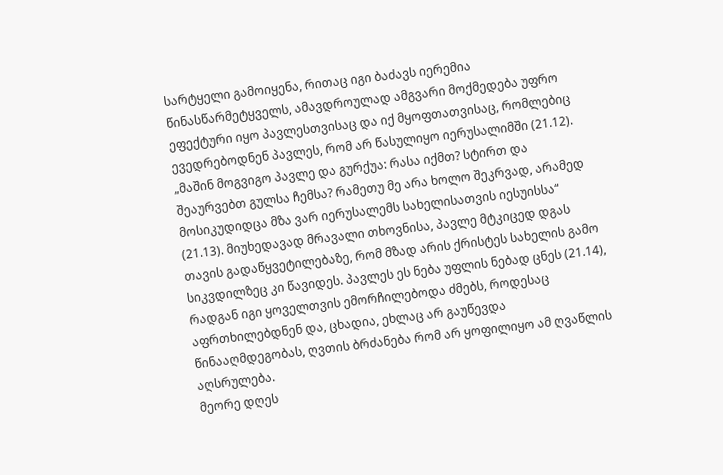სარტყელი გამოიყენა, რითაც იგი ბაძავს იერემია წინასწარმეტყველს, ამავდროულად ამგვარი მოქმედება უფრო ეფექტური იყო პავლესთვისაც და იქ მყოფთათვისაც, რომლებიც ევედრებოდნენ პავლეს, რომ არ წასულიყო იერუსალიმში (21.12).
„მაშინ მოგვიგო პავლე და გურქუა: რასა იქმთ? სტირთ და შეაურვებთ გულსა ჩემსა? რამეთუ მე არა ხოლო შეკრვად, არამედ მოსიკუდიდცა მზა ვარ იერუსალემს სახელისათვის იესუისსა“ (21.13). მიუხედავად მრავალი თხოვნისა, პავლე მტკიცედ დგას თავის გადაწყვეტილებაზე, რომ მზად არის ქრისტეს სახელის გამო სიკვდილზეც კი წავიდეს. პავლეს ეს ნება უფლის ნებად ცნეს (21.14), რადგან იგი ყოველთვის ემორჩილებოდა ძმებს, როდესაც აფრთხილებდნენ და, ცხადია, ეხლაც არ გაუწევდა წინააღმდეგობას, ღვთის ბრძანება რომ არ ყოფილიყო ამ ღვაწლის აღსრულება.
მეორე დღეს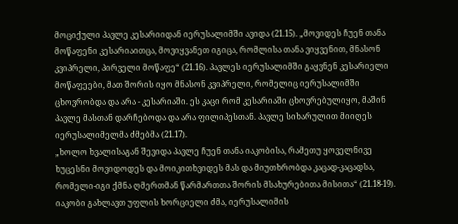მოციქული პავლე კესარიიდან იერუსალიმში ავიდა (21.15). „მოვიდეს ჩუენ თანა მოწაფენი კესარიაითცა, მოვიყვანეთ იგიცა, რომლისა თანა ვიყვენით, მნასონ კვიპრელი, პირველი მოწაფე“ (21.16). პავლეს იერუსალიმში გაყვნენ კესარიელი მოწაფეები, მათ შორის იყო მნასონ კვიპრელი, რომელიც იერუსალიმში ცხოვრობდა და არა - კესარიაში. ეს კაცი რომ კესარიაში ცხოვრებულიყო, მაშინ პავლე მასთან დარჩებოდა და არა ფილიპესთან. პავლე სიხარულით მიიღეს იერუსალიმელმა ძმებმა (21.17).
„ხოლო ხვალისაგან შევიდა პავლე ჩუენ თანა იაკობისა, რამეთუ ყოველნივე ხუცესნი მოვიდოდეს და მოიკითხვიდეს მას და მიუთხრობდა კაცად-კაცადსა, რომელი-იგი ქმნა ღმერთმან წარმართთა შორის მსახურებითა მისითა“ (21.18-19). იაკობი გახლავთ უფლის ხორციელი ძმა, იერუსალიმის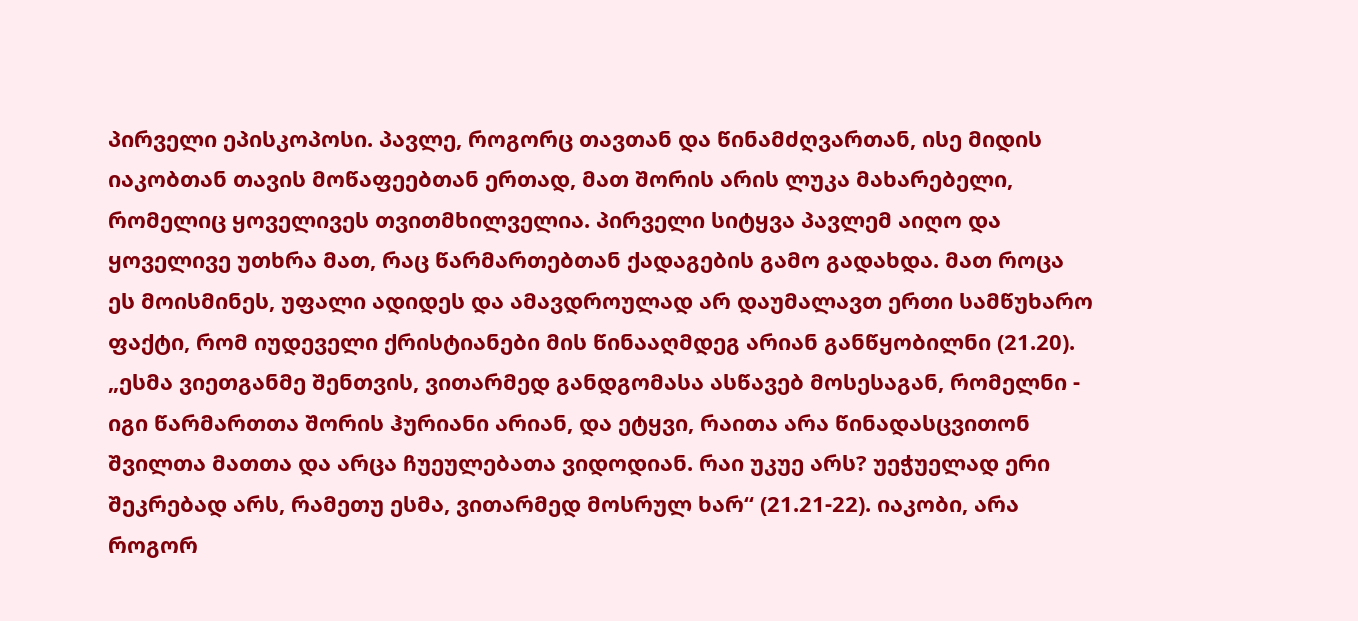პირველი ეპისკოპოსი. პავლე, როგორც თავთან და წინამძღვართან, ისე მიდის იაკობთან თავის მოწაფეებთან ერთად, მათ შორის არის ლუკა მახარებელი, რომელიც ყოველივეს თვითმხილველია. პირველი სიტყვა პავლემ აიღო და ყოველივე უთხრა მათ, რაც წარმართებთან ქადაგების გამო გადახდა. მათ როცა ეს მოისმინეს, უფალი ადიდეს და ამავდროულად არ დაუმალავთ ერთი სამწუხარო ფაქტი, რომ იუდეველი ქრისტიანები მის წინააღმდეგ არიან განწყობილნი (21.20).
„ესმა ვიეთგანმე შენთვის, ვითარმედ განდგომასა ასწავებ მოსესაგან, რომელნი - იგი წარმართთა შორის ჰურიანი არიან, და ეტყვი, რაითა არა წინადასცვითონ შვილთა მათთა და არცა ჩუეულებათა ვიდოდიან. რაი უკუე არს? უეჭუელად ერი შეკრებად არს, რამეთუ ესმა, ვითარმედ მოსრულ ხარ“ (21.21-22). იაკობი, არა როგორ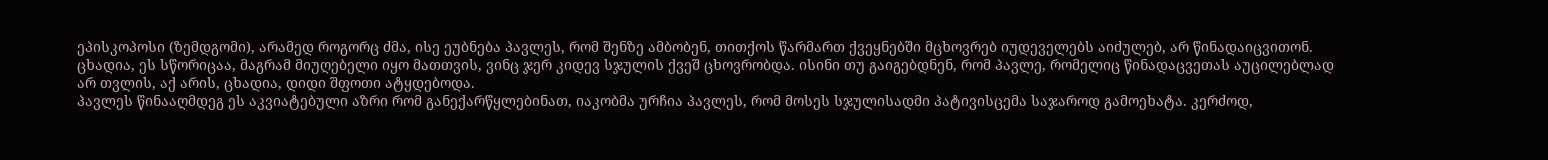ეპისკოპოსი (ზემდგომი), არამედ როგორც ძმა, ისე ეუბნება პავლეს, რომ შენზე ამბობენ, თითქოს წარმართ ქვეყნებში მცხოვრებ იუდეველებს აიძულებ, არ წინადაიცვითონ. ცხადია, ეს სწორიცაა, მაგრამ მიუღებელი იყო მათთვის, ვინც ჯერ კიდევ სჯულის ქვეშ ცხოვრობდა. ისინი თუ გაიგებდნენ, რომ პავლე, რომელიც წინადაცვეთას აუცილებლად არ თვლის, აქ არის, ცხადია, დიდი შფოთი ატყდებოდა.
პავლეს წინააღმდეგ ეს აკვიატებული აზრი რომ განექარწყლებინათ, იაკობმა ურჩია პავლეს, რომ მოსეს სჯულისადმი პატივისცემა საჯაროდ გამოეხატა. კერძოდ,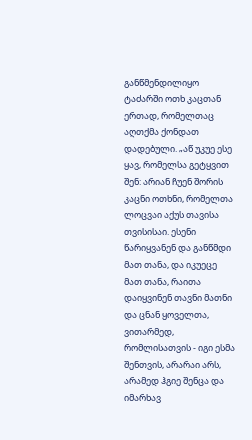განწმენდილიყო ტაძარში ოთხ კაცთან ერთად, რომელთაც აღთქმა ქონდათ დადებული. „აწ უკუე ესე ყავ, რომელსა გეტყვით შენ: არიან ჩუენ შორის კაცნი ოთხნი, რომელთა ლოცვაი აქუს თავისა თვისისაი. ესენი წარიყვანენ და განწმდი მათ თანა, და იკუეცე მათ თანა, რაითა დაიყვინენ თავნი მათნი და ცნან ყოველთა, ვითარმედ, რომლისათვის - იგი ესმა შენთვის, არარაი არს, არამედ ჰგიე შენცა და იმარხავ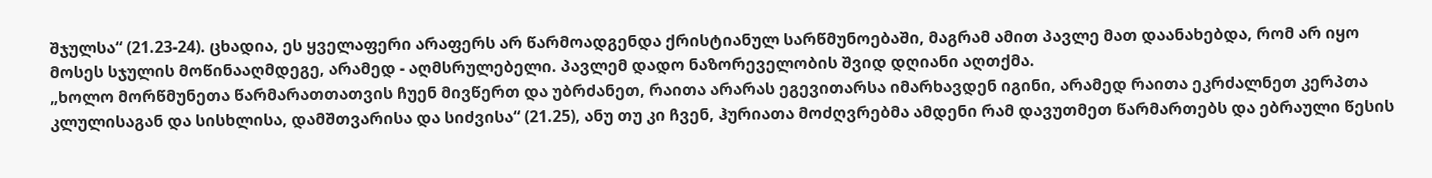შჯულსა“ (21.23-24). ცხადია, ეს ყველაფერი არაფერს არ წარმოადგენდა ქრისტიანულ სარწმუნოებაში, მაგრამ ამით პავლე მათ დაანახებდა, რომ არ იყო მოსეს სჯულის მოწინააღმდეგე, არამედ - აღმსრულებელი. პავლემ დადო ნაზორეველობის შვიდ დღიანი აღთქმა.
„ხოლო მორწმუნეთა წარმარათთათვის ჩუენ მივწერთ და უბრძანეთ, რაითა არარას ეგევითარსა იმარხავდენ იგინი, არამედ რაითა ეკრძალნეთ კერპთა კლულისაგან და სისხლისა, დამშთვარისა და სიძვისა“ (21.25), ანუ თუ კი ჩვენ, ჰურიათა მოძღვრებმა ამდენი რამ დავუთმეთ წარმართებს და ებრაული წესის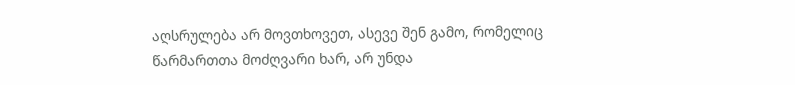აღსრულება არ მოვთხოვეთ, ასევე შენ გამო, რომელიც წარმართთა მოძღვარი ხარ, არ უნდა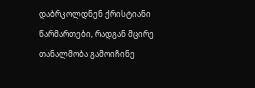დაბრკოლდნენ ქრისტიანი წარმართები, რადგან მცირე თანალმობა გამოიჩინე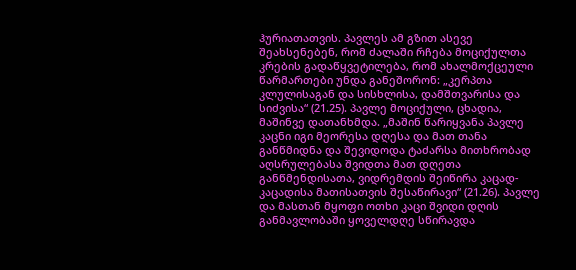ჰურიათათვის. პავლეს ამ გზით ასევე შეახსენებენ, რომ ძალაში რჩება მოციქულთა კრების გადაწყვეტილება, რომ ახალმოქცეული წარმართები უნდა განეშორონ: „კერპთა კლულისაგან და სისხლისა, დამშთვარისა და სიძვისა“ (21.25). პავლე მოციქული, ცხადია, მაშინვე დათანხმდა. „მაშინ წარიყვანა პავლე კაცნი იგი მეორესა დღესა და მათ თანა განწმიდნა და შევიდოდა ტაძარსა მითხრობად აღსრულებასა შვიდთა მათ დღეთა განწმენდისათა, ვიდრემდის შეიწირა კაცად-კაცადისა მათისათვის შესაწირავი“ (21.26). პავლე და მასთან მყოფი ოთხი კაცი შვიდი დღის განმავლობაში ყოველდღე სწირავდა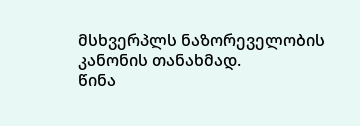მსხვერპლს ნაზორეველობის კანონის თანახმად.
წინა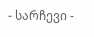- სარჩევი -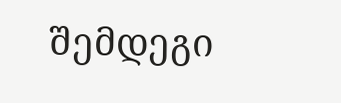შემდეგი